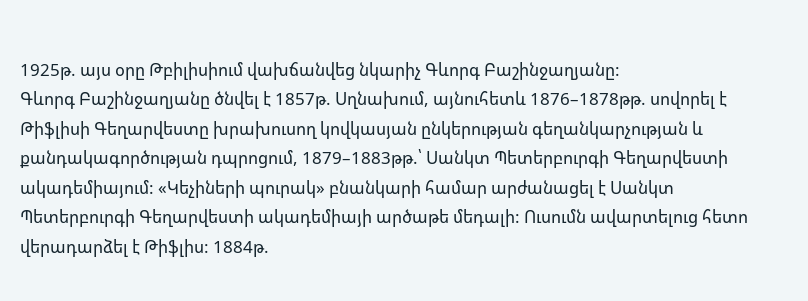1925թ. այս օրը Թբիլիսիում վախճանվեց նկարիչ Գևորգ Բաշինջաղյանը:
Գևորգ Բաշինջաղյանը ծնվել է 1857թ. Սղնախում, այնուհետև 1876–1878թթ. սովորել է Թիֆլիսի Գեղարվեստը խրախուսող կովկասյան ընկերության գեղանկարչության և քանդակագործության դպրոցում, 1879–1883թթ.՝ Սանկտ Պետերբուրգի Գեղարվեստի ակադեմիայում: «Կեչիների պուրակ» բնանկարի համար արժանացել է Սանկտ Պետերբուրգի Գեղարվեստի ակադեմիայի արծաթե մեդալի: Ուսումն ավարտելուց հետո վերադարձել է Թիֆլիս: 1884թ.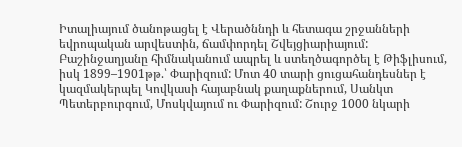Իտալիայում ծանոթացել է Վերածննդի և հետագա շրջանների եվրոպական արվեստին, ճամփորդել Շվեյցիարիայում:
Բաշինջաղյանը հիմնականում ապրել և ստեղծագործել է Թիֆլիսում, իսկ 1899–1901թթ.՝ Փարիզում: Մոտ 40 տարի ցուցահանդեսներ է կազմակերպել Կովկասի հայաբնակ քաղաքներում, Սանկտ Պետերբուրգում, Մոսկվայում ու Փարիզում: Շուրջ 1000 նկարի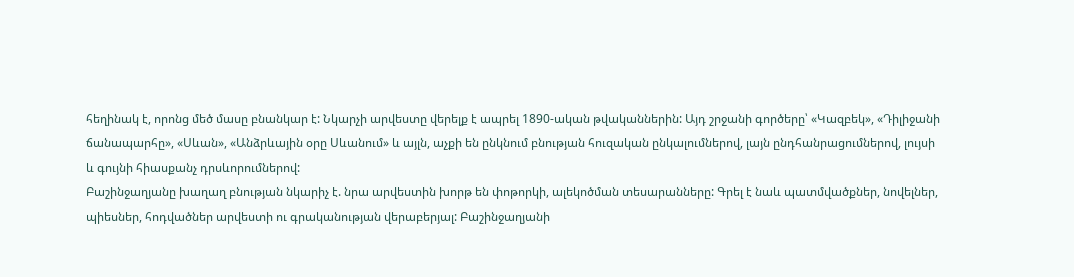հեղինակ է, որոնց մեծ մասը բնանկար է: Նկարչի արվեստը վերելք է ապրել 1890-ական թվականներին: Այդ շրջանի գործերը՝ «Կազբեկ», «Դիլիջանի ճանապարհը», «Սևան», «Անձրևային օրը Սևանում» և այլն, աչքի են ընկնում բնության հուզական ընկալումներով, լայն ընդհանրացումներով, լույսի և գույնի հիասքանչ դրսևորումներով:
Բաշինջաղյանը խաղաղ բնության նկարիչ է. նրա արվեստին խորթ են փոթորկի, ալեկոծման տեսարանները: Գրել է նաև պատմվածքներ, նովելներ, պիեսներ, հոդվածներ արվեստի ու գրականության վերաբերյալ: Բաշինջաղյանի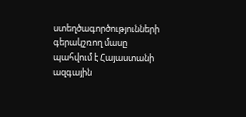ստեղծագործությունների գերակշռող մասը պահվում է Հայաստանի ազգային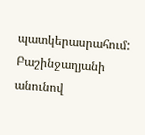պատկերասրահում:
Բաշինջաղյանի անունով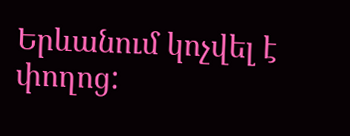Երևանում կոչվել է փողոց: